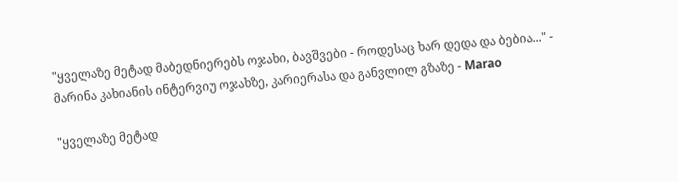"ყველაზე მეტად მაბედნიერებს ოჯახი, ბავშვები - როდესაც ხარ დედა და ბებია..." - მარინა კახიანის ინტერვიუ ოჯახზე, კარიერასა და განვლილ გზაზე - Marao

"ყველაზე მეტად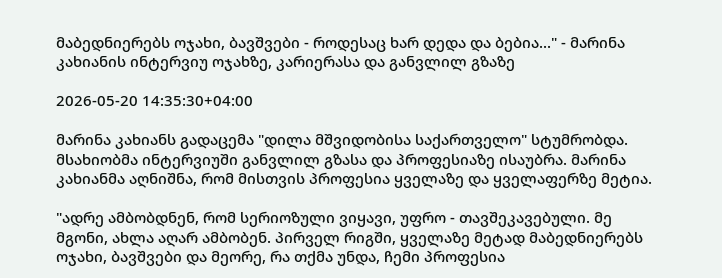მაბედნიერებს ოჯახი, ბავშვები - როდესაც ხარ დედა და ბებია..." - მარინა კახიანის ინტერვიუ ოჯახზე, კარიერასა და განვლილ გზაზე

2026-05-20 14:35:30+04:00

მარინა კახიანს გადაცემა "დილა მშვიდობისა საქართველო" სტუმრობდა. მსახიობმა ინტერვიუში განვლილ გზასა და პროფესიაზე ისაუბრა. მარინა კახიანმა აღნიშნა, რომ მისთვის პროფესია ყველაზე და ყველაფერზე მეტია.

"ადრე ამბობდნენ, რომ სერიოზული ვიყავი, უფრო - თავშეკავებული. მე მგონი, ახლა აღარ ამბობენ. პირველ რიგში, ყველაზე მეტად მაბედნიერებს ოჯახი, ბავშვები და მეორე, რა თქმა უნდა, ჩემი პროფესია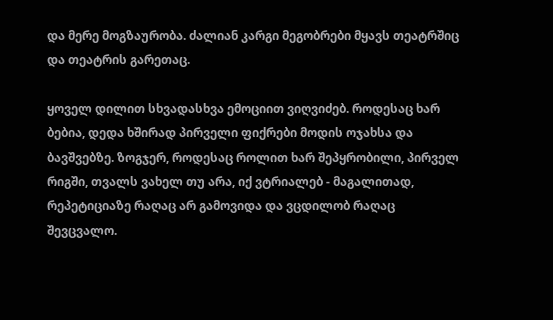და მერე მოგზაურობა. ძალიან კარგი მეგობრები მყავს თეატრშიც და თეატრის გარეთაც.

ყოველ დილით სხვადასხვა ემოციით ვიღვიძებ. როდესაც ხარ ბებია, დედა ხშირად პირველი ფიქრები მოდის ოჯახსა და ბავშვებზე. ზოგჯერ, როდესაც როლით ხარ შეპყრობილი, პირველ რიგში, თვალს ვახელ თუ არა, იქ ვტრიალებ - მაგალითად, რეპეტიციაზე რაღაც არ გამოვიდა და ვცდილობ რაღაც შევცვალო.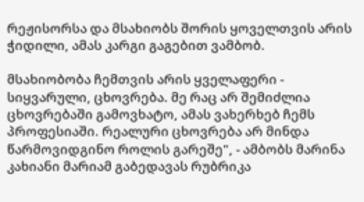რეჟისორსა და მსახიობს შორის ყოველთვის არის ჭიდილი, ამას კარგი გაგებით ვამბობ.

მსახიობობა ჩემთვის არის ყველაფერი - სიყვარული, ცხოვრება. მე რაც არ შემიძლია ცხოვრებაში გამოვხატო, ამას ვახერხებ ჩემს პროფესიაში. რეალური ცხოვრება არ მინდა წარმოვიდგინო როლის გარეშე", - ამბობს მარინა კახიანი მარიამ გაბედავას რუბრიკა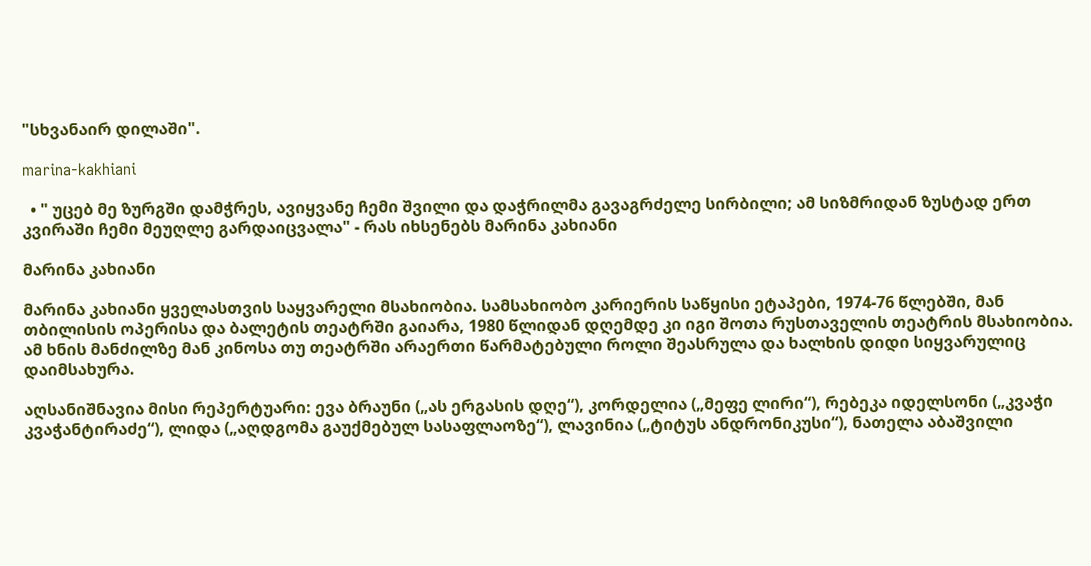"სხვანაირ დილაში".

marina-kakhiani

  • " უცებ მე ზურგში დამჭრეს, ავიყვანე ჩემი შვილი და დაჭრილმა გავაგრძელე სირბილი; ამ სიზმრიდან ზუსტად ერთ კვირაში ჩემი მეუღლე გარდაიცვალა" - რას იხსენებს მარინა კახიანი

მარინა კახიანი

მარინა კახიანი ყველასთვის საყვარელი მსახიობია. სამსახიობო კარიერის საწყისი ეტაპები, 1974-76 წლებში, მან თბილისის ოპერისა და ბალეტის თეატრში გაიარა, 1980 წლიდან დღემდე კი იგი შოთა რუსთაველის თეატრის მსახიობია. ამ ხნის მანძილზე მან კინოსა თუ თეატრში არაერთი წარმატებული როლი შეასრულა და ხალხის დიდი სიყვარულიც დაიმსახურა.

აღსანიშნავია მისი რეპერტუარი: ევა ბრაუნი („ას ერგასის დღე“), კორდელია („მეფე ლირი“), რებეკა იდელსონი („კვაჭი კვაჭანტირაძე“), ლიდა („აღდგომა გაუქმებულ სასაფლაოზე“), ლავინია („ტიტუს ანდრონიკუსი“), ნათელა აბაშვილი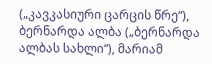(„კავკასიური ცარცის წრე“), ბერნარდა ალბა („ბერნარდა ალბას სახლი“), მარიამ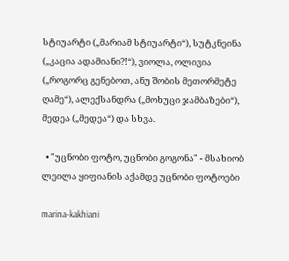სტიუარტი („მარიამ სტიუარტი“), სუტკნეინა („კაცია ადამიანი?!“), ვიოლა, ოლივია („როგორც გენებოთ, ანუ შობის მეთორმეტე ღამე“), ალექსანდრა („მოხუცი ჯამბაზები“), მედეა („მედეა“) და სხვა.

  • "უცნობი ფოტო, უცნობი გოგონა" - მსახიობ ლეილა ყიფიანის აქამდე უცნობი ფოტოები

marina-kakhiani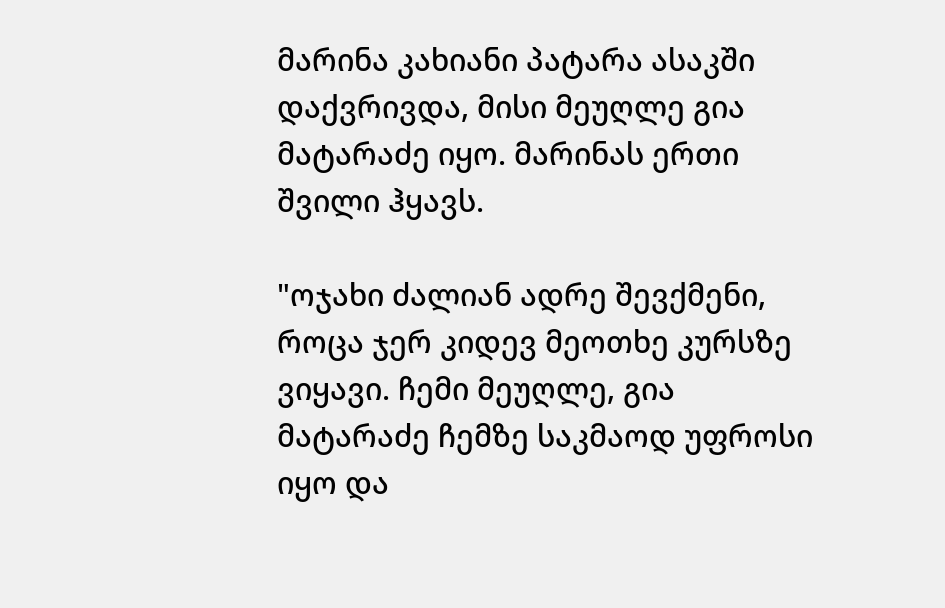მარინა კახიანი პატარა ასაკში დაქვრივდა, მისი მეუღლე გია მატარაძე იყო. მარინას ერთი შვილი ჰყავს.

"ოჯახი ძალიან ადრე შევქმენი, როცა ჯერ კიდევ მეოთხე კურსზე ვიყავი. ჩემი მეუღლე, გია მატარაძე ჩემზე საკმაოდ უფროსი იყო და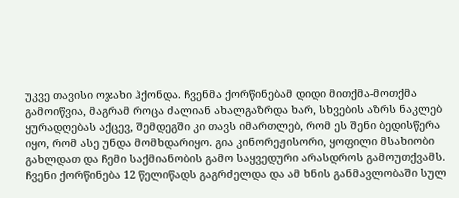უკვე თავისი ოჯახი ჰქონდა. ჩვენმა ქორწინებამ დიდი მითქმა-მოთქმა გამოიწვია, მაგრამ როცა ძალიან ახალგაზრდა ხარ, სხვების აზრს ნაკლებ ყურადღებას აქცევ, შემდეგში კი თავს იმართლებ, რომ ეს შენი ბედისწერა იყო, რომ ასე უნდა მომხდარიყო. გია კინორეჟისორი, ყოფილი მსახიობი გახლდათ და ჩემი საქმიანობის გამო საყვედური არასდროს გამოუთქვამს. ჩვენი ქორწინება 12 წელიწადს გაგრძელდა და ამ ხნის განმავლობაში სულ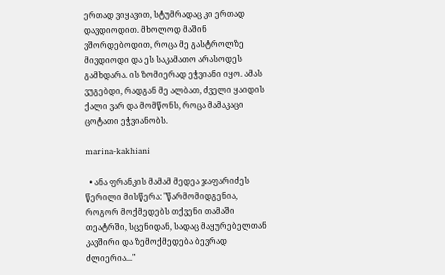ერთად ვიყავით, სტუმრადაც კი ერთად დავდიოდით. მხოლოდ მაშინ ვშორდებოდით, როცა მე გასტროლზე მივდიოდი და ეს საკამათო არასოდეს გამხდარა. ის ზომიერად ეჭვიანი იყო. ამას ვუგებდი, რადგან მე ალბათ, ძველი ყაიდის ქალი ვარ და მომწონს, როცა მამაკაცი ცოტათი ეჭვიანობს.

marina-kakhiani

  • ანა ფრანკის მამამ მედეა ჯაფარიძეს წერილი მისწერა: "წარმომიდგენია, როგორ მოქმედებს თქვენი თამაში თეატრში, სცენიდან, სადაც მაყურებელთან კავშირი და ზემოქმედება ბევრად ძლიერია..."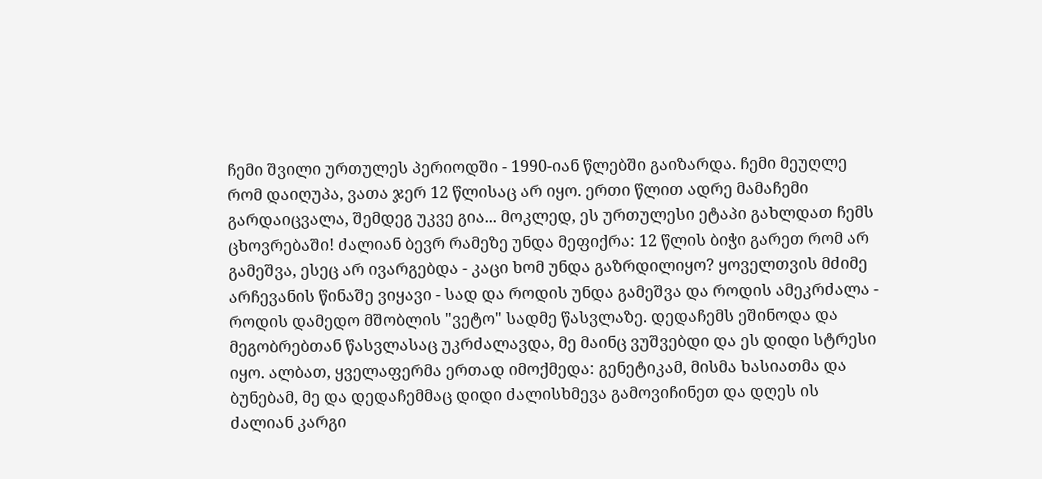ჩემი შვილი ურთულეს პერიოდში - 1990-იან წლებში გაიზარდა. ჩემი მეუღლე რომ დაიღუპა, ვათა ჯერ 12 წლისაც არ იყო. ერთი წლით ადრე მამაჩემი გარდაიცვალა, შემდეგ უკვე გია... მოკლედ, ეს ურთულესი ეტაპი გახლდათ ჩემს ცხოვრებაში! ძალიან ბევრ რამეზე უნდა მეფიქრა: 12 წლის ბიჭი გარეთ რომ არ გამეშვა, ესეც არ ივარგებდა - კაცი ხომ უნდა გაზრდილიყო? ყოველთვის მძიმე არჩევანის წინაშე ვიყავი - სად და როდის უნდა გამეშვა და როდის ამეკრძალა - როდის დამედო მშობლის "ვეტო" სადმე წასვლაზე. დედაჩემს ეშინოდა და მეგობრებთან წასვლასაც უკრძალავდა, მე მაინც ვუშვებდი და ეს დიდი სტრესი იყო. ალბათ, ყველაფერმა ერთად იმოქმედა: გენეტიკამ, მისმა ხასიათმა და ბუნებამ, მე და დედაჩემმაც დიდი ძალისხმევა გამოვიჩინეთ და დღეს ის ძალიან კარგი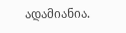ადამიანია.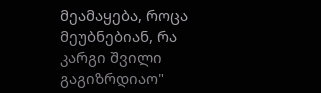მეამაყება, როცა მეუბნებიან, რა კარგი შვილი გაგიზრდიაო"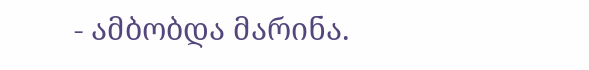- ამბობდა მარინა.